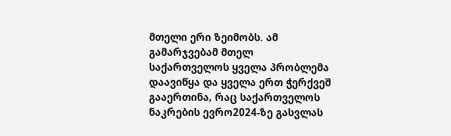მთელი ერი ზეიმობს. ამ გამარჯვებამ მთელ საქართველოს ყველა პრობლემა დაავიწყა და ყველა ერთ ჭერქვეშ გააერთინა, რაც საქართველოს ნაკრების ევრო2024-ზე გასვლას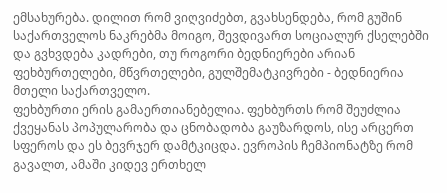ემსახურება. დილით რომ ვიღვიძებთ, გვახსენდება, რომ გუშინ საქართველოს ნაკრებმა მოიგო, შევდივართ სოციალურ ქსელებში და გვხვდება კადრები, თუ როგორი ბედნიერები არიან ფეხბურთელები, მწვრთელები, გულშემატკივრები - ბედნიერია მთელი საქართველო.
ფეხბურთი ერის გამაერთიანებელია. ფეხბურთს რომ შეუძლია ქვეყანას პოპულარობა და ცნობადობა გაუზარდოს, ისე არცერთ სფეროს და ეს ბევრჯერ დამტკიცდა. ევროპის ჩემპიონატზე რომ გავალთ, ამაში კიდევ ერთხელ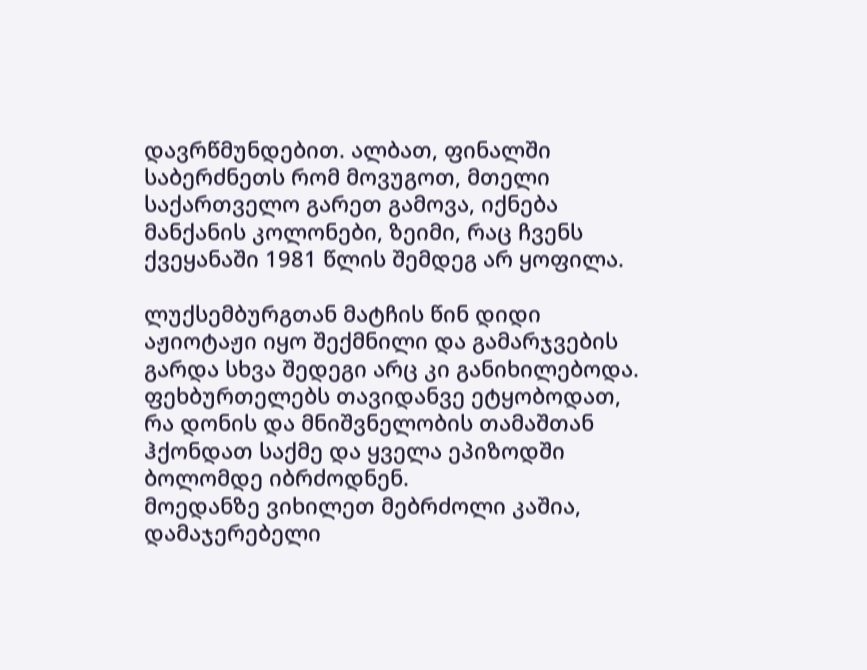დავრწმუნდებით. ალბათ, ფინალში საბერძნეთს რომ მოვუგოთ, მთელი საქართველო გარეთ გამოვა, იქნება მანქანის კოლონები, ზეიმი, რაც ჩვენს ქვეყანაში 1981 წლის შემდეგ არ ყოფილა.

ლუქსემბურგთან მატჩის წინ დიდი აჟიოტაჟი იყო შექმნილი და გამარჯვების გარდა სხვა შედეგი არც კი განიხილებოდა. ფეხბურთელებს თავიდანვე ეტყობოდათ, რა დონის და მნიშვნელობის თამაშთან ჰქონდათ საქმე და ყველა ეპიზოდში ბოლომდე იბრძოდნენ.
მოედანზე ვიხილეთ მებრძოლი კაშია, დამაჯერებელი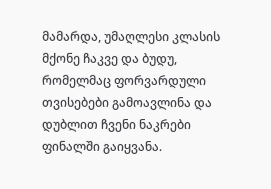მამარდა, უმაღლესი კლასის მქონე ჩაკვე და ბუდუ, რომელმაც ფორვარდული თვისებები გამოავლინა და დუბლით ჩვენი ნაკრები ფინალში გაიყვანა.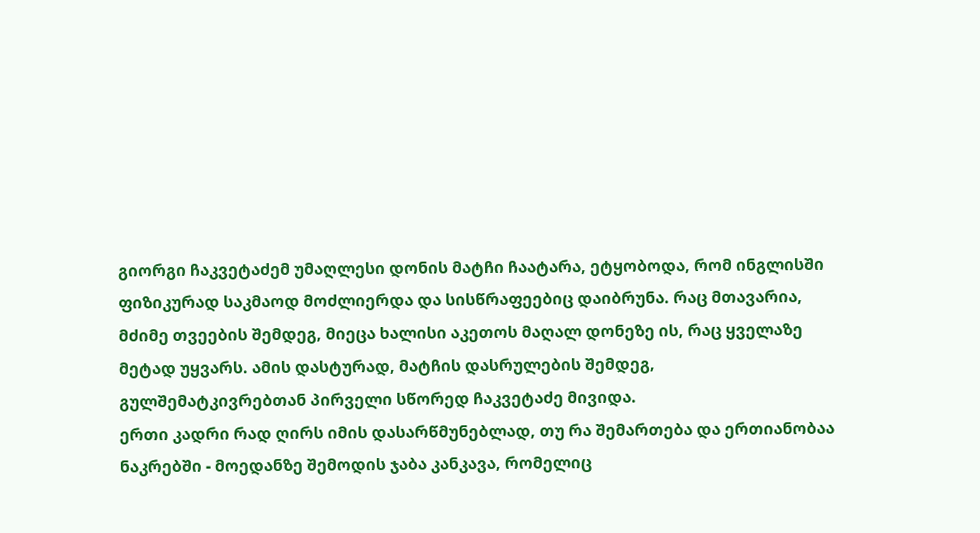გიორგი ჩაკვეტაძემ უმაღლესი დონის მატჩი ჩაატარა, ეტყობოდა, რომ ინგლისში ფიზიკურად საკმაოდ მოძლიერდა და სისწრაფეებიც დაიბრუნა. რაც მთავარია, მძიმე თვეების შემდეგ, მიეცა ხალისი აკეთოს მაღალ დონეზე ის, რაც ყველაზე მეტად უყვარს. ამის დასტურად, მატჩის დასრულების შემდეგ, გულშემატკივრებთან პირველი სწორედ ჩაკვეტაძე მივიდა.
ერთი კადრი რად ღირს იმის დასარწმუნებლად, თუ რა შემართება და ერთიანობაა ნაკრებში - მოედანზე შემოდის ჯაბა კანკავა, რომელიც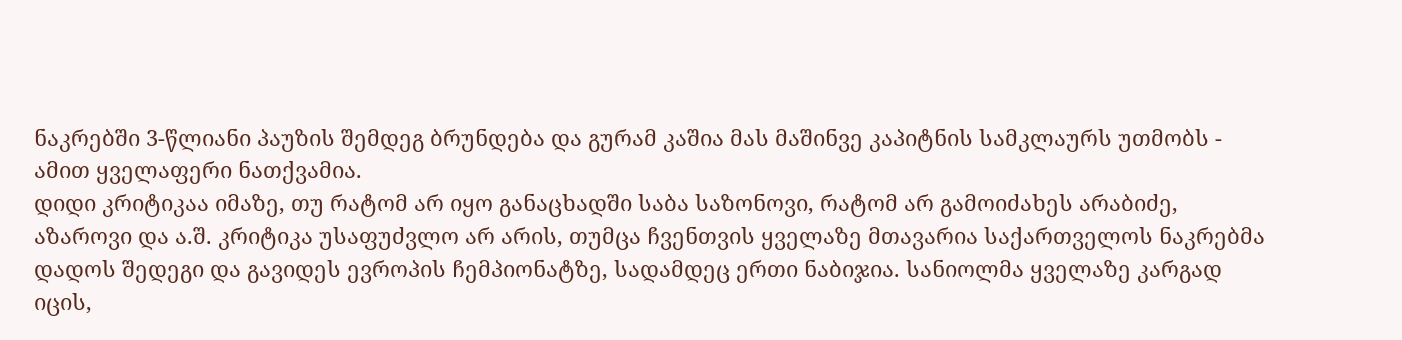ნაკრებში 3-წლიანი პაუზის შემდეგ ბრუნდება და გურამ კაშია მას მაშინვე კაპიტნის სამკლაურს უთმობს - ამით ყველაფერი ნათქვამია.
დიდი კრიტიკაა იმაზე, თუ რატომ არ იყო განაცხადში საბა საზონოვი, რატომ არ გამოიძახეს არაბიძე, აზაროვი და ა.შ. კრიტიკა უსაფუძვლო არ არის, თუმცა ჩვენთვის ყველაზე მთავარია საქართველოს ნაკრებმა დადოს შედეგი და გავიდეს ევროპის ჩემპიონატზე, სადამდეც ერთი ნაბიჯია. სანიოლმა ყველაზე კარგად იცის,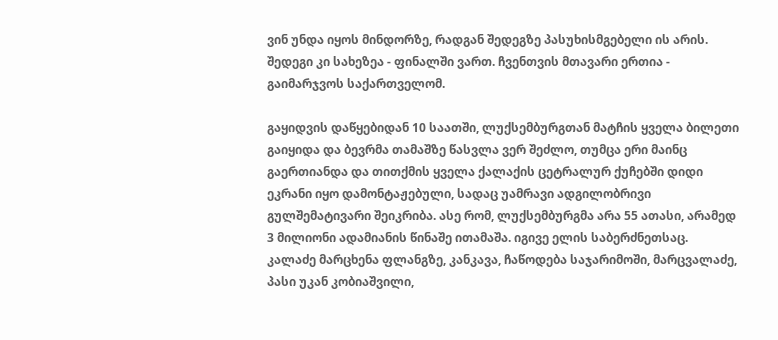ვინ უნდა იყოს მინდორზე, რადგან შედეგზე პასუხისმგებელი ის არის. შედეგი კი სახეზეა - ფინალში ვართ. ჩვენთვის მთავარი ერთია - გაიმარჯვოს საქართველომ.

გაყიდვის დაწყებიდან 10 საათში, ლუქსემბურგთან მატჩის ყველა ბილეთი გაიყიდა და ბევრმა თამაშზე წასვლა ვერ შეძლო, თუმცა ერი მაინც გაერთიანდა და თითქმის ყველა ქალაქის ცეტრალურ ქუჩებში დიდი ეკრანი იყო დამონტაჟებული, სადაც უამრავი ადგილობრივი გულშემატივარი შეიკრიბა. ასე რომ, ლუქსემბურგმა არა 55 ათასი, არამედ 3 მილიონი ადამიანის წინაშე ითამაშა. იგივე ელის საბერძნეთსაც.
კალაძე მარცხენა ფლანგზე, კანკავა, ჩაწოდება საჯარიმოში, მარცვალაძე, პასი უკან კობიაშვილი,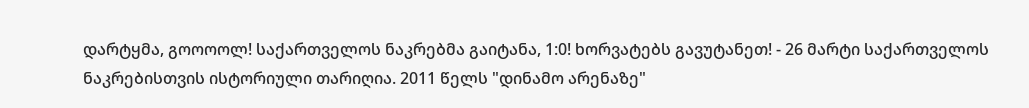დარტყმა, გოოოოლ! საქართველოს ნაკრებმა გაიტანა, 1:0! ხორვატებს გავუტანეთ! - 26 მარტი საქართველოს ნაკრებისთვის ისტორიული თარიღია. 2011 წელს "დინამო არენაზე"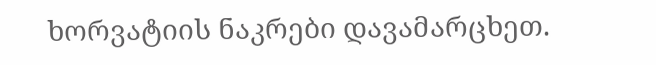ხორვატიის ნაკრები დავამარცხეთ.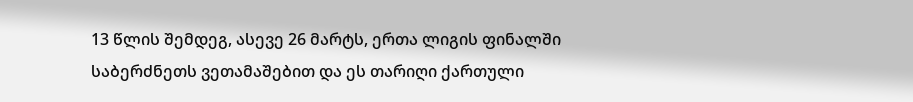13 წლის შემდეგ, ასევე 26 მარტს, ერთა ლიგის ფინალში საბერძნეთს ვეთამაშებით და ეს თარიღი ქართული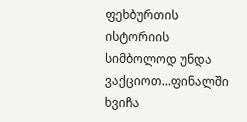ფეხბურთის ისტორიის სიმბოლოდ უნდა ვაქციოთ...ფინალში ხვიჩა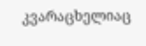კვარაცხელიაც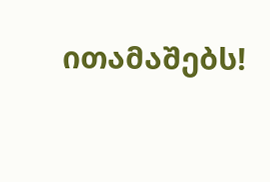ითამაშებს!